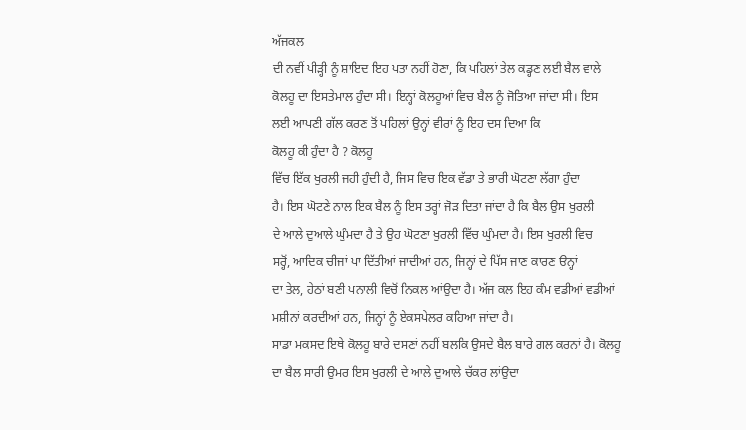ਅੱਜਕਲ
ਦੀ ਨਵੀਂ ਪੀੜ੍ਹੀ ਨੂੰ ਸ਼ਾਇਦ ਇਹ ਪਤਾ ਨਹੀਂ ਹੋਣਾ, ਕਿ ਪਹਿਲਾਂ ਤੇਲ ਕਡ੍ਹਣ ਲਈ ਬੈਲ ਵਾਲੇ
ਕੋਲਹੂ ਦਾ ਇਸਤੇਮਾਲ ਹੁੰਦਾ ਸੀ। ਇਨ੍ਹਾਂ ਕੋਲਹੂਆਂ ਵਿਚ ਬੈਲ ਨੂੰ ਜੋਤਿਆ ਜਾਂਦਾ ਸੀ। ਇਸ
ਲਈ ਆਪਣੀ ਗੱਲ ਕਰਣ ਤੋਂ ਪਹਿਲਾਂ ਉਨ੍ਹਾਂ ਵੀਰਾਂ ਨੂੰ ਇਹ ਦਸ ਦਿਆ ਕਿ
ਕੋਲਹੂ ਕੀ ਹੁੰਦਾ ਹੈ ? ਕੋਲਹੂ
ਵਿੱਚ ਇੱਕ ਖੁਰਲੀ ਜਹੀ ਹੁੰਦੀ ਹੈ, ਜਿਸ ਵਿਚ ਇਕ ਵੱਡਾ ਤੇ ਭਾਰੀ ਘੋਟਣਾ ਲੱਗਾ ਹੁੰਦਾ
ਹੈ। ਇਸ ਘੋਟਣੇ ਨਾਲ ਇਕ ਬੈਲ ਨੂੰ ਇਸ ਤਰ੍ਹਾਂ ਜੋੜ ਦਿਤਾ ਜਾਂਦਾ ਹੈ ਕਿ ਬੈਲ ਉਸ ਖੁਰਲੀ
ਦੇ ਆਲੇ ਦੁਆਲੇ ਘੁੰਮਦਾ ਹੈ ਤੇ ਉਹ ਘੋਟਣਾ ਖੁਰਲੀ ਵਿੱਚ ਘੁੰਮਦਾ ਹੈ। ਇਸ ਖੁਰਲੀ ਵਿਚ
ਸਰ੍ਹੋਂ, ਆਦਿਕ ਚੀਜਾਂ ਪਾ ਦਿੱਤੀਆਂ ਜਾਦੀਆਂ ਹਨ, ਜਿਨ੍ਹਾਂ ਦੇ ਪਿੱਸ ਜਾਣ ਕਾਰਣ ੳਨ੍ਹਾਂ
ਦਾ ਤੇਲ, ਹੇਠਾਂ ਬਣੀ ਪਨਾਲੀ ਵਿਚੋਂ ਨਿਕਲ ਆਂਉਦਾ ਹੈ। ਅੱਜ ਕਲ ਇਹ ਕੰਮ ਵਡੀਆਂ ਵਡੀਆਂ
ਮਸ਼ੀਨਾਂ ਕਰਦੀਆਂ ਹਨ, ਜਿਨ੍ਹਾਂ ਨੂੰ ਏਕਸਪੇਲਰ ਕਹਿਆ ਜਾਂਦਾ ਹੈ।
ਸਾਡਾ ਮਕਸਦ ਇਥੇ ਕੋਲਹੂ ਬਾਰੇ ਦਸਣਾਂ ਨਹੀਂ ਬਲਕਿ ਉਸਦੇ ਬੈਲ ਬਾਰੇ ਗਲ ਕਰਨਾਂ ਹੈ। ਕੋਲਹੂ
ਦਾ ਬੈਲ ਸਾਰੀ ਉਮਰ ਇਸ ਖੁਰਲੀ ਦੇ ਆਲੇ ਦੁਆਲੇ ਚੱਕਰ ਲਾਂਉਦਾ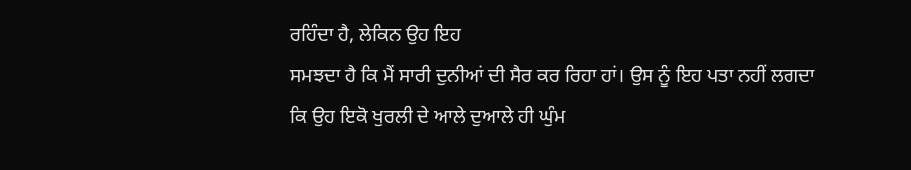ਰਹਿੰਦਾ ਹੈ, ਲੇਕਿਨ ਉਹ ਇਹ
ਸਮਝਦਾ ਹੈ ਕਿ ਮੈਂ ਸਾਰੀ ਦੁਨੀਆਂ ਦੀ ਸੈਰ ਕਰ ਰਿਹਾ ਹਾਂ। ਉਸ ਨੂੰ ਇਹ ਪਤਾ ਨਹੀਂ ਲਗਦਾ
ਕਿ ਉਹ ਇਕੋ ਖੁਰਲੀ ਦੇ ਆਲੇ ਦੁਆਲੇ ਹੀ ਘੁੰਮ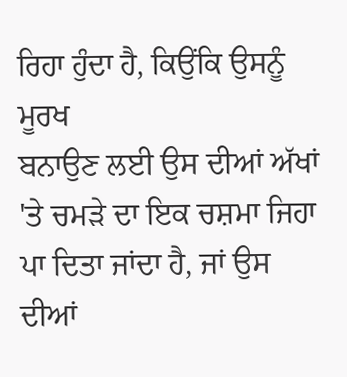ਰਿਹਾ ਹੁੰਦਾ ਹੈ, ਕਿਉਂਕਿ ਉਸਨੂੰ ਮੂਰਖ
ਬਨਾਉਣ ਲਈ ਉਸ ਦੀਆਂ ਅੱਖਾਂ 'ਤੇ ਚਮੜੇ ਦਾ ਇਕ ਚਸ਼ਮਾ ਜਿਹਾ ਪਾ ਦਿਤਾ ਜਾਂਦਾ ਹੈ, ਜਾਂ ਉਸ
ਦੀਆਂ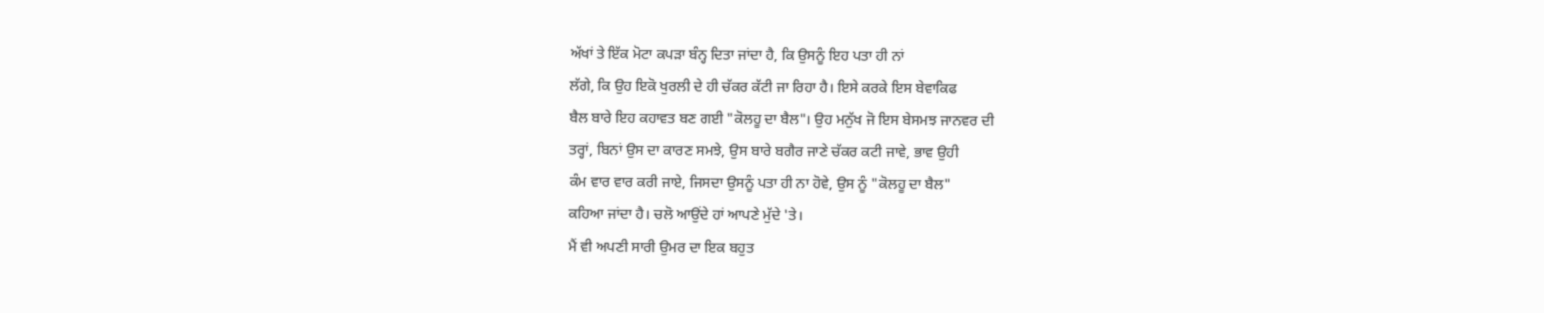ਅੱਖਾਂ ਤੇ ਇੱਕ ਮੋਟਾ ਕਪੜਾ ਬੰਨ੍ਹ ਦਿਤਾ ਜਾਂਦਾ ਹੈ, ਕਿ ਉਸਨੂੰ ਇਹ ਪਤਾ ਹੀ ਨਾਂ
ਲੱਗੇ, ਕਿ ਉਹ ਇਕੋ ਖੁਰਲੀ ਦੇ ਹੀ ਚੱਕਰ ਕੱਟੀ ਜਾ ਰਿਹਾ ਹੈ। ਇਸੇ ਕਰਕੇ ਇਸ ਬੇਵਾਕਿਫ
ਬੈਲ ਬਾਰੇ ਇਹ ਕਹਾਵਤ ਬਣ ਗਈ "ਕੋਲਹੂ ਦਾ ਬੈਲ"। ਉਹ ਮਨੁੱਖ ਜੋ ਇਸ ਬੇਸਮਝ ਜਾਨਵਰ ਦੀ
ਤਰ੍ਹਾਂ, ਬਿਨਾਂ ਉਸ ਦਾ ਕਾਰਣ ਸਮਝੇ, ਉਸ ਬਾਰੇ ਬਗੈਰ ਜਾਣੇ ਚੱਕਰ ਕਟੀ ਜਾਵੇ, ਭਾਵ ਉਹੀ
ਕੰਮ ਵਾਰ ਵਾਰ ਕਰੀ ਜਾਏ, ਜਿਸਦਾ ਉਸਨੂੰ ਪਤਾ ਹੀ ਨਾ ਹੋਵੇ, ਉਸ ਨੂੰ "ਕੋਲਹੂ ਦਾ ਬੈਲ"
ਕਹਿਆ ਜਾਂਦਾ ਹੈ। ਚਲੋ ਆਉਂਦੇ ਹਾਂ ਆਪਣੇ ਮੁੱਦੇ 'ਤੇ।
ਮੈਂ ਵੀ ਅਪਣੀ ਸਾਰੀ ਉਮਰ ਦਾ ਇਕ ਬਹੁਤ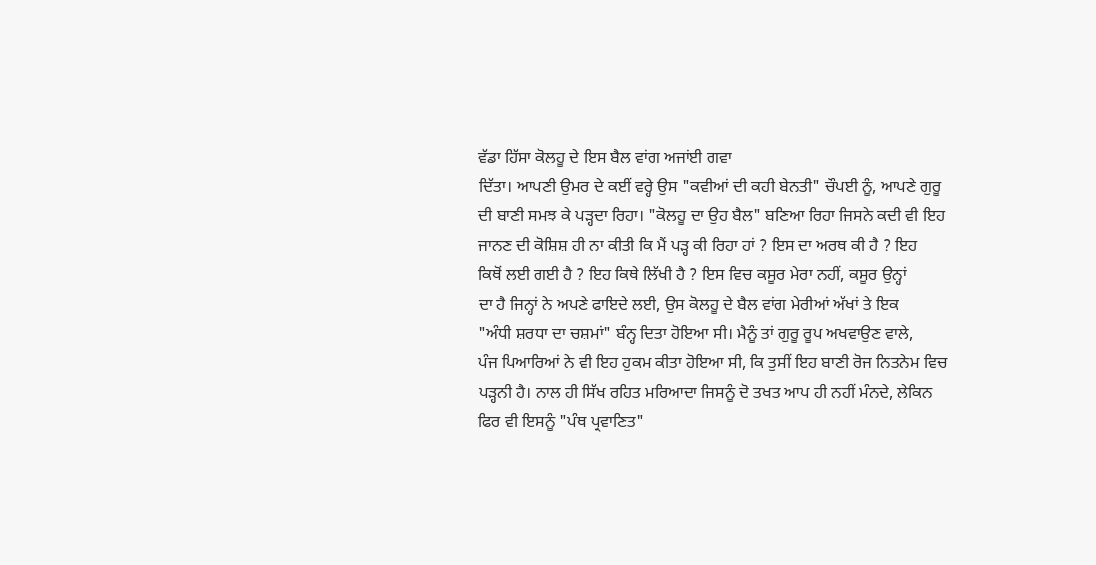ਵੱਡਾ ਹਿੱਸਾ ਕੋਲਹੂ ਦੇ ਇਸ ਬੈਲ ਵਾਂਗ ਅਜਾਂਈ ਗਵਾ
ਦਿੱਤਾ। ਆਪਣੀ ਉਮਰ ਦੇ ਕਈਂ ਵਰ੍ਹੇ ਉਸ "ਕਵੀਆਂ ਦੀ ਕਹੀ ਬੇਨਤੀ" ਚੌਪਈ ਨੂੰ, ਆਪਣੇ ਗੁਰੂ
ਦੀ ਬਾਣੀ ਸਮਝ ਕੇ ਪੜ੍ਹਦਾ ਰਿਹਾ। "ਕੋਲਹੂ ਦਾ ਉਹ ਬੈਲ" ਬਣਿਆ ਰਿਹਾ ਜਿਸਨੇ ਕਦੀ ਵੀ ਇਹ
ਜਾਨਣ ਦੀ ਕੋਸ਼ਿਸ਼ ਹੀ ਨਾ ਕੀਤੀ ਕਿ ਮੈਂ ਪੜ੍ਹ ਕੀ ਰਿਹਾ ਹਾਂ ? ਇਸ ਦਾ ਅਰਥ ਕੀ ਹੈ ? ਇਹ
ਕਿਥੋਂ ਲਈ ਗਈ ਹੈ ? ਇਹ ਕਿਥੇ ਲਿੱਖੀ ਹੈ ? ਇਸ ਵਿਚ ਕਸੂਰ ਮੇਰਾ ਨਹੀਂ, ਕਸੂਰ ਉਨ੍ਹਾਂ
ਦਾ ਹੈ ਜਿਨ੍ਹਾਂ ਨੇ ਅਪਣੇ ਫਾਇਦੇ ਲਈ, ਉਸ ਕੋਲਹੂ ਦੇ ਬੈਲ ਵਾਂਗ ਮੇਰੀਆਂ ਅੱਖਾਂ ਤੇ ਇਕ
"ਅੰਧੀ ਸ਼ਰਧਾ ਦਾ ਚਸ਼ਮਾਂ" ਬੰਨ੍ਹ ਦਿਤਾ ਹੋਇਆ ਸੀ। ਮੈਨੂੰ ਤਾਂ ਗੁਰੂ ਰੂਪ ਅਖਵਾਉਣ ਵਾਲੇ,
ਪੰਜ ਪਿਆਰਿਆਂ ਨੇ ਵੀ ਇਹ ਹੁਕਮ ਕੀਤਾ ਹੋਇਆ ਸੀ, ਕਿ ਤੁਸੀਂ ਇਹ ਬਾਣੀ ਰੋਜ ਨਿਤਨੇਮ ਵਿਚ
ਪੜ੍ਹਨੀ ਹੈ। ਨਾਲ ਹੀ ਸਿੱਖ ਰਹਿਤ ਮਰਿਆਦਾ ਜਿਸਨੂੰ ਦੋ ਤਖਤ ਆਪ ਹੀ ਨਹੀਂ ਮੰਨਦੇ, ਲੇਕਿਨ
ਫਿਰ ਵੀ ਇਸਨੂੰ "ਪੰਥ ਪ੍ਰਵਾਣਿਤ"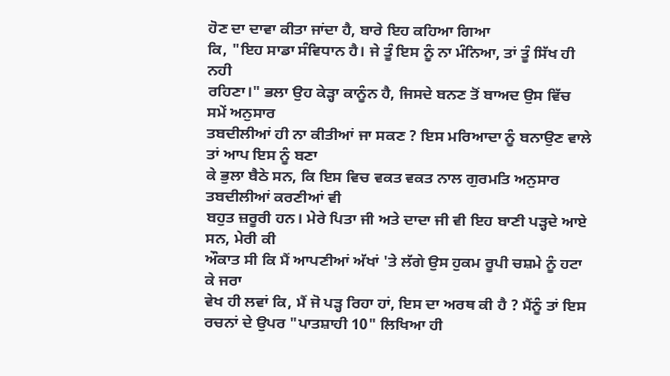ਹੋਣ ਦਾ ਦਾਵਾ ਕੀਤਾ ਜਾਂਦਾ ਹੈ, ਬਾਰੇ ਇਹ ਕਹਿਆ ਗਿਆ
ਕਿ, "ਇਹ ਸਾਡਾ ਸੰਵਿਧਾਨ ਹੈ। ਜੇ ਤੂੰ ਇਸ ਨੂੰ ਨਾ ਮੰਨਿਆ, ਤਾਂ ਤੂੰ ਸਿੱਖ ਹੀ ਨਹੀ
ਰਹਿਣਾ।" ਭਲਾ ਉਹ ਕੇੜ੍ਹਾ ਕਾਨੂੰਨ ਹੈ, ਜਿਸਦੇ ਬਨਣ ਤੋਂ ਬਾਅਦ ਉਸ ਵਿੱਚ ਸਮੇਂ ਅਨੁਸਾਰ
ਤਬਦੀਲੀਆਂ ਹੀ ਨਾ ਕੀਤੀਆਂ ਜਾ ਸਕਣ ? ਇਸ ਮਰਿਆਦਾ ਨੂੰ ਬਨਾਉਣ ਵਾਲੇ ਤਾਂ ਆਪ ਇਸ ਨੂੰ ਬਣਾ
ਕੇ ਭੁਲਾ ਬੈਠੇ ਸਨ, ਕਿ ਇਸ ਵਿਚ ਵਕਤ ਵਕਤ ਨਾਲ ਗੁਰਮਤਿ ਅਨੁਸਾਰ ਤਬਦੀਲੀਆਂ ਕਰਣੀਆਂ ਵੀ
ਬਹੁਤ ਜ਼ਰੂਰੀ ਹਨ। ਮੇਰੇ ਪਿਤਾ ਜੀ ਅਤੇ ਦਾਦਾ ਜੀ ਵੀ ਇਹ ਬਾਣੀ ਪੜ੍ਹਦੇ ਆਏ ਸਨ, ਮੇਰੀ ਕੀ
ਔਕਾਤ ਸੀ ਕਿ ਮੈਂ ਆਪਣੀਆਂ ਅੱਖਾਂ 'ਤੇ ਲੱਗੇ ਉਸ ਹੁਕਮ ਰੂਪੀ ਚਸ਼ਮੇ ਨੂੰ ਹਟਾ ਕੇ ਜਰਾ
ਵੇਖ ਹੀ ਲਵਾਂ ਕਿ, ਮੈਂ ਜੋ ਪੜ੍ਹ ਰਿਹਾ ਹਾਂ, ਇਸ ਦਾ ਅਰਥ ਕੀ ਹੈ ? ਮੈਂਨੂੰ ਤਾਂ ਇਸ
ਰਚਨਾਂ ਦੇ ਉਪਰ "ਪਾਤਸ਼ਾਹੀ 10" ਲਿਖਿਆ ਹੀ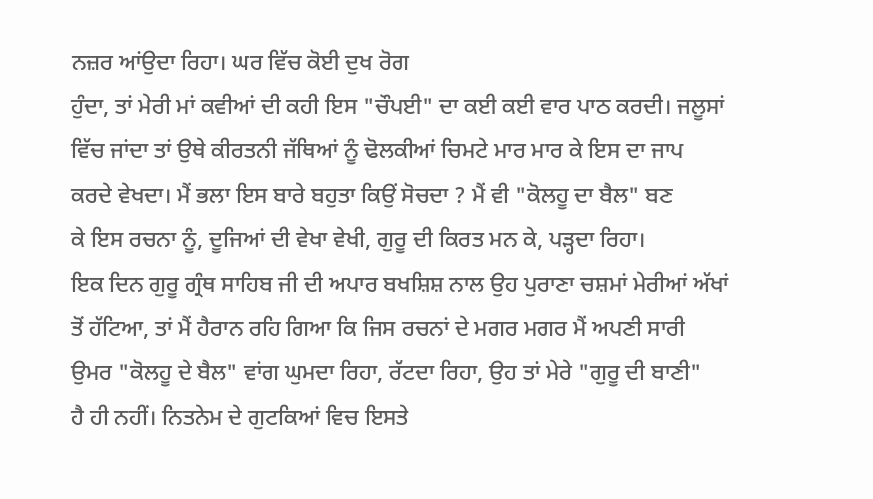ਨਜ਼ਰ ਆਂਉਦਾ ਰਿਹਾ। ਘਰ ਵਿੱਚ ਕੋਈ ਦੁਖ ਰੋਗ
ਹੁੰਦਾ, ਤਾਂ ਮੇਰੀ ਮਾਂ ਕਵੀਆਂ ਦੀ ਕਹੀ ਇਸ "ਚੌਪਈ" ਦਾ ਕਈ ਕਈ ਵਾਰ ਪਾਠ ਕਰਦੀ। ਜਲੂਸਾਂ
ਵਿੱਚ ਜਾਂਦਾ ਤਾਂ ਉਥੇ ਕੀਰਤਨੀ ਜੱਥਿਆਂ ਨੂੰ ਢੋਲਕੀਆਂ ਚਿਮਟੇ ਮਾਰ ਮਾਰ ਕੇ ਇਸ ਦਾ ਜਾਪ
ਕਰਦੇ ਵੇਖਦਾ। ਮੈਂ ਭਲਾ ਇਸ ਬਾਰੇ ਬਹੁਤਾ ਕਿਉਂ ਸੋਚਦਾ ? ਮੈਂ ਵੀ "ਕੋਲਹੂ ਦਾ ਬੈਲ" ਬਣ
ਕੇ ਇਸ ਰਚਨਾ ਨੂੰ, ਦੂਜਿਆਂ ਦੀ ਵੇਖਾ ਵੇਖੀ, ਗੁਰੂ ਦੀ ਕਿਰਤ ਮਨ ਕੇ, ਪੜ੍ਹਦਾ ਰਿਹਾ।
ਇਕ ਦਿਨ ਗੁਰੂ ਗ੍ਰੰਥ ਸਾਹਿਬ ਜੀ ਦੀ ਅਪਾਰ ਬਖਸ਼ਿਸ਼ ਨਾਲ ਉਹ ਪੁਰਾਣਾ ਚਸ਼ਮਾਂ ਮੇਰੀਆਂ ਅੱਖਾਂ
ਤੋਂ ਹੱਟਿਆ, ਤਾਂ ਮੈਂ ਹੈਰਾਨ ਰਹਿ ਗਿਆ ਕਿ ਜਿਸ ਰਚਨਾਂ ਦੇ ਮਗਰ ਮਗਰ ਮੈਂ ਅਪਣੀ ਸਾਰੀ
ਉਮਰ "ਕੋਲਹੂ ਦੇ ਬੈਲ" ਵਾਂਗ ਘੁਮਦਾ ਰਿਹਾ, ਰੱਟਦਾ ਰਿਹਾ, ਉਹ ਤਾਂ ਮੇਰੇ "ਗੁਰੂ ਦੀ ਬਾਣੀ"
ਹੈ ਹੀ ਨਹੀਂ। ਨਿਤਨੇਮ ਦੇ ਗੁਟਕਿਆਂ ਵਿਚ ਇਸਤੇ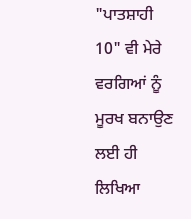"ਪਾਤਸ਼ਾਹੀ 10" ਵੀ ਮੇਰੇ ਵਰਗਿਆਂ ਨੂੰ
ਮੂਰਖ ਬਨਾਉਣ ਲਈ ਹੀ ਲਿਖਿਆ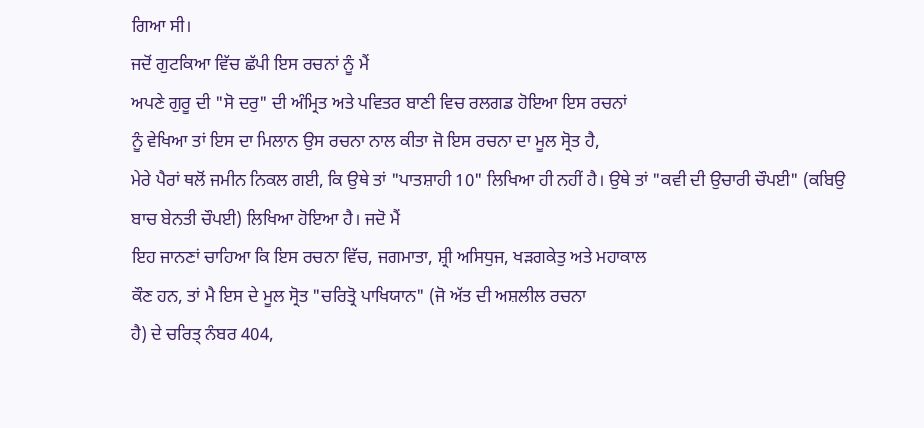ਗਿਆ ਸੀ।
ਜਦੋਂ ਗੁਟਕਿਆ ਵਿੱਚ ਛੱਪੀ ਇਸ ਰਚਨਾਂ ਨੂੰ ਮੈਂ
ਅਪਣੇ ਗੁਰੂ ਦੀ "ਸੋ ਦਰੁ" ਦੀ ਅੰਮ੍ਰਿਤ ਅਤੇ ਪਵਿਤਰ ਬਾਣੀ ਵਿਚ ਰਲਗਡ ਹੋਇਆ ਇਸ ਰਚਨਾਂ
ਨੂੰ ਵੇਖਿਆ ਤਾਂ ਇਸ ਦਾ ਮਿਲਾਨ ਉਸ ਰਚਨਾ ਨਾਲ ਕੀਤਾ ਜੋ ਇਸ ਰਚਨਾ ਦਾ ਮੂਲ ਸ੍ਰੋਤ ਹੈ,
ਮੇਰੇ ਪੈਰਾਂ ਥਲੋਂ ਜਮੀਨ ਨਿਕਲ ਗਈ, ਕਿ ਉਥੇ ਤਾਂ "ਪਾਤਸ਼ਾਹੀ 10" ਲਿਖਿਆ ਹੀ ਨਹੀਂ ਹੈ। ਉਥੇ ਤਾਂ "ਕਵੀ ਦੀ ਉਚਾਰੀ ਚੌਪਈ" (ਕਬਿਉ ਬਾਚ ਬੇਨਤੀ ਚੌਪਈ) ਲਿਖਿਆ ਹੋਇਆ ਹੈ। ਜਦੋ ਮੈਂ
ਇਹ ਜਾਨਣਾਂ ਚਾਹਿਆ ਕਿ ਇਸ ਰਚਨਾ ਵਿੱਚ, ਜਗਮਾਤਾ, ਸ਼੍ਰੀ ਅਸਿਧੁਜ, ਖੜਗਕੇਤੁ ਅਤੇ ਮਹਾਕਾਲ
ਕੌਣ ਹਨ, ਤਾਂ ਮੈ ਇਸ ਦੇ ਮੂਲ ਸ੍ਰੋਤ "ਚਰਿਤ੍ਰੋ ਪਾਖਿਯਾਨ" (ਜੋ ਅੱਤ ਦੀ ਅਸ਼ਲੀਲ ਰਚਨਾ
ਹੈ) ਦੇ ਚਰਿਤ੍ ਨੰਬਰ 404,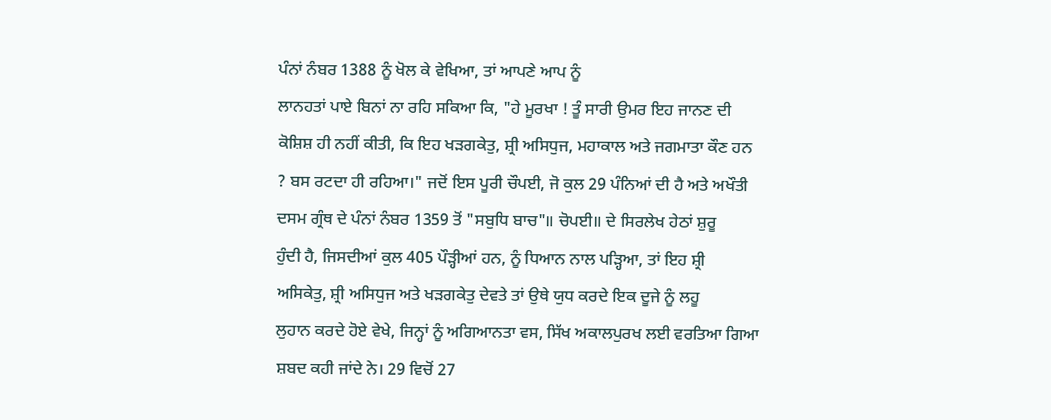ਪੰਨਾਂ ਨੰਬਰ 1388 ਨੂੰ ਖੋਲ ਕੇ ਵੇਖਿਆ, ਤਾਂ ਆਪਣੇ ਆਪ ਨੂੰ
ਲਾਨਹਤਾਂ ਪਾਏ ਬਿਨਾਂ ਨਾ ਰਹਿ ਸਕਿਆ ਕਿ, "ਹੇ ਮੂਰਖਾ ! ਤੂੰ ਸਾਰੀ ਉਮਰ ਇਹ ਜਾਨਣ ਦੀ
ਕੋਸ਼ਿਸ਼ ਹੀ ਨਹੀਂ ਕੀਤੀ, ਕਿ ਇਹ ਖੜਗਕੇਤੁ, ਸ਼੍ਰੀ ਅਸਿਧੁਜ, ਮਹਾਕਾਲ ਅਤੇ ਜਗਮਾਤਾ ਕੌਣ ਹਨ
? ਬਸ ਰਟਦਾ ਹੀ ਰਹਿਆ।" ਜਦੋਂ ਇਸ ਪੂਰੀ ਚੌਪਈ, ਜੋ ਕੁਲ 29 ਪੰਨਿਆਂ ਦੀ ਹੈ ਅਤੇ ਅਖੌਤੀ
ਦਸਮ ਗ੍ਰੰਥ ਦੇ ਪੰਨਾਂ ਨੰਬਰ 1359 ਤੋਂ "ਸਬੁਧਿ ਬਾਚ"॥ ਚੋਪਈ॥ ਦੇ ਸਿਰਲੇਖ ਹੇਠਾਂ ਸ਼ੁਰੂ
ਹੁੰਦੀ ਹੈ, ਜਿਸਦੀਆਂ ਕੁਲ 405 ਪੌੜ੍ਹੀਆਂ ਹਨ, ਨੂੰ ਧਿਆਨ ਨਾਲ ਪੜ੍ਹਿਆ, ਤਾਂ ਇਹ ਸ਼੍ਰੀ
ਅਸਿਕੇਤੁ, ਸ਼੍ਰੀ ਅਸਿਧੁਜ ਅਤੇ ਖੜਗਕੇਤੁ ਦੇਵਤੇ ਤਾਂ ਉਥੇ ਯੁਧ ਕਰਦੇ ਇਕ ਦੂਜੇ ਨੂੰ ਲਹੂ
ਲੁਹਾਨ ਕਰਦੇ ਹੋਏ ਵੇਖੇ, ਜਿਨ੍ਹਾਂ ਨੂੰ ਅਗਿਆਨਤਾ ਵਸ, ਸਿੱਖ ਅਕਾਲਪੁਰਖ ਲਈ ਵਰਤਿਆ ਗਿਆ
ਸ਼ਬਦ ਕਹੀ ਜਾਂਦੇ ਨੇ। 29 ਵਿਚੋਂ 27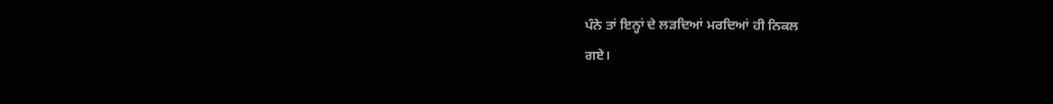ਪੰਨੇ ਤਾਂ ਇਨ੍ਹਾਂ ਦੇ ਲੜਦਿਆਂ ਮਰਦਿਆਂ ਹੀ ਨਿਕਲ
ਗਏ।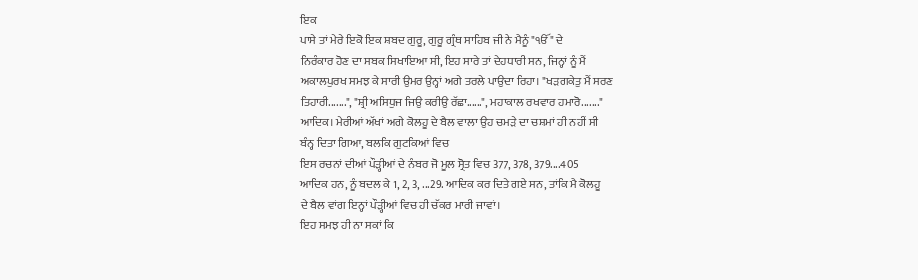ਇਕ
ਪਾਸੇ ਤਾਂ ਮੇਰੇ ਇਕੋ ਇਕ ਸ਼ਬਦ ਗੁਰੂ, ਗੁਰੂ ਗ੍ਰੰਥ ਸਾਹਿਬ ਜੀ ਨੇ ਮੈਨੂੰ "ੴ" ਦੇ
ਨਿਰੰਕਾਰ ਹੋਣ ਦਾ ਸਬਕ ਸਿਖਾਇਆ ਸੀ, ਇਹ ਸਾਰੇ ਤਾਂ ਦੇਹਧਾਰੀ ਸਨ, ਜਿਨ੍ਹਾਂ ਨੂੰ ਮੈਂ
ਅਕਾਲਪੁਰਖ ਸਮਝ ਕੇ ਸਾਰੀ ਉਮਰ ਉਨ੍ਹਾਂ ਅਗੇ ਤਰਲੇ ਪਾਉਦਾ ਰਿਹਾ। "ਖੜਗਕੇਤੁ ਮੈਂ ਸਰਣ
ਤਿਹਾਰੀ.......", "ਸ਼੍ਰੀ ਅਸਿਧੁਜ ਜਿਉ ਕਰੀਉ ਰੱਛਾ......", ਮਹਾਕਾਲ ਰਖਵਾਰ ਹਮਾਰੋ......."
ਆਦਿਕ। ਮੇਰੀਆਂ ਅੱਖਾਂ ਅਗੇ ਕੋਲਹੂ ਦੇ ਬੈਲ ਵਾਲਾ ਉਹ ਚਮੜੇ ਦਾ ਚਸ਼ਮਾਂ ਹੀ ਨਹੀਂ ਸੀ
ਬੰਨ੍ਹ ਦਿਤਾ ਗਿਆ, ਬਲਕਿ ਗੁਟਕਿਆਂ ਵਿਚ
ਇਸ ਰਚਨਾਂ ਦੀਆਂ ਪੌੜ੍ਹੀਆਂ ਦੇ ਨੰਬਰ ਜੋ ਮੂਲ ਸ੍ਰੋਤ ਵਿਚ 377, 378, 379....405
ਆਦਿਕ ਹਨ, ਨੂੰ ਬਦਲ ਕੇ 1, 2, 3, ...29. ਆਦਿਕ ਕਰ ਦਿਤੇ ਗਏ ਸਨ, ਤਾਂਕਿ ਮੈ ਕੋਲਹੂ
ਦੇ ਬੈਲ ਵਾਂਗ ਇਨ੍ਹਾਂ ਪੌੜ੍ਹੀਆਂ ਵਿਚ ਹੀ ਚੱਕਰ ਮਾਰੀ ਜਾਵਾਂ।
ਇਹ ਸਮਝ ਹੀ ਨਾ ਸਕਾਂ ਕਿ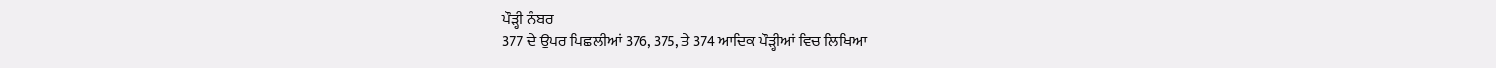ਪੌੜ੍ਹੀ ਨੰਬਰ
377 ਦੇ ਉਪਰ ਪਿਛਲੀਆਂ 376, 375, ਤੇ 374 ਆਦਿਕ ਪੌੜ੍ਹੀਆਂ ਵਿਚ ਲਿਖਿਆ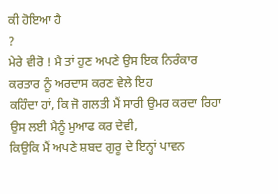ਕੀ ਹੋਇਆ ਹੈ
?
ਮੇਰੇ ਵੀਰੋ ! ਮੈ ਤਾਂ ਹੁਣ ਅਪਣੇ ਉਸ ਇਕ ਨਿਰੰਕਾਰ ਕਰਤਾਰ ਨੂੰ ਅਰਦਾਸ ਕਰਣ ਵੇਲੇ ਇਹ
ਕਹਿੰਦਾ ਹਾਂ, ਕਿ ਜੋ ਗਲਤੀ ਮੈਂ ਸਾਰੀ ਉਮਰ ਕਰਦਾ ਰਿਹਾ ਉਸ ਲਈ ਮੈਨੂੰ ਮੁਆਫ ਕਰ ਦੇਵੀ,
ਕਿਉਕਿ ਮੈਂ ਅਪਣੇ ਸ਼ਬਦ ਗੁਰੂ ਦੇ ਇਨ੍ਹਾਂ ਪਾਵਨ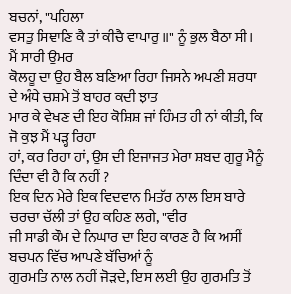ਬਚਨਾਂ, "ਪਹਿਲਾ
ਵਸਤੁ ਸਿਞਾਣਿ ਕੈ ਤਾਂ ਕੀਚੈ ਵਾਪਾਰੁ ॥" ਨੂੰ ਭੁਲ ਬੈਠਾ ਸੀ। ਮੈਂ ਸਾਰੀ ਉਮਰ
ਕੋਲਹੂ ਦਾ ਉਹ ਬੈਲ ਬਣਿਆ ਰਿਹਾ ਜਿਸਨੇ ਅਪਣੀ ਸ਼ਰਧਾ ਦੇ ਅੰਧੇ ਚਸ਼ਮੇ ਤੋਂ ਬਾਹਰ ਕਦੀ ਝਾਤ
ਮਾਰ ਕੇ ਵੇਖਣ ਦੀ ਇਹ ਕੋਸ਼ਿਸ਼ ਜਾਂ ਹਿੰਮਤ ਹੀ ਨਾਂ ਕੀਤੀ, ਕਿ ਜੋ ਕੁਝ ਮੈਂ ਪੜ੍ਹ ਰਿਹਾ
ਹਾਂ, ਕਰ ਰਿਹਾ ਹਾਂ, ਉਸ ਦੀ ਇਜਾਜਤ ਮੇਰਾ ਸ਼ਬਦ ਗੁਰੂ ਮੈਨੂੰ ਦਿੰਦਾ ਵੀ ਹੈ ਕਿ ਨਹੀਂ ?
ਇਕ ਦਿਨ ਮੇਰੇ ਇਕ ਵਿਦਵਾਨ ਮਿਤੱਰ ਨਾਲ ਇਸ ਬਾਰੇ ਚਰਚਾ ਚੱਲੀ ਤਾਂ ਉਹ ਕਹਿਣ ਲਗੇ, "ਵੀਰ
ਜੀ ਸਾਡੀ ਕੌਮ ਦੇ ਨਿਘਾਰ ਦਾ ਇਹ ਕਾਰਣ ਹੈ ਕਿ ਅਸੀਂ ਬਚਪਨ ਵਿੱਚ ਆਪਣੇ ਬੱਚਿਆਂ ਨੂੰ
ਗੁਰਮਤਿ ਨਾਲ ਨਹੀਂ ਜੋੜਦੇ, ਇਸ ਲਈ ਉਹ ਗੁਰਮਤਿ ਤੋਂ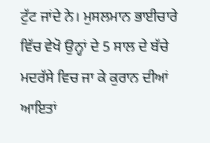ਟੁੱਟ ਜਾਂਦੇ ਨੇ। ਮੁਸਲਮਾਨ ਭਾਈਚਾਰੇ
ਵਿੱਚ ਵੇਖੋ ਉਨ੍ਹਾਂ ਦੇ 5 ਸਾਲ ਦੇ ਬੱਚੇ ਮਦਰੱਸੇ ਵਿਚ ਜਾ ਕੇ ਕੁਰਾਨ ਦੀਆਂ ਆਇਤਾਂ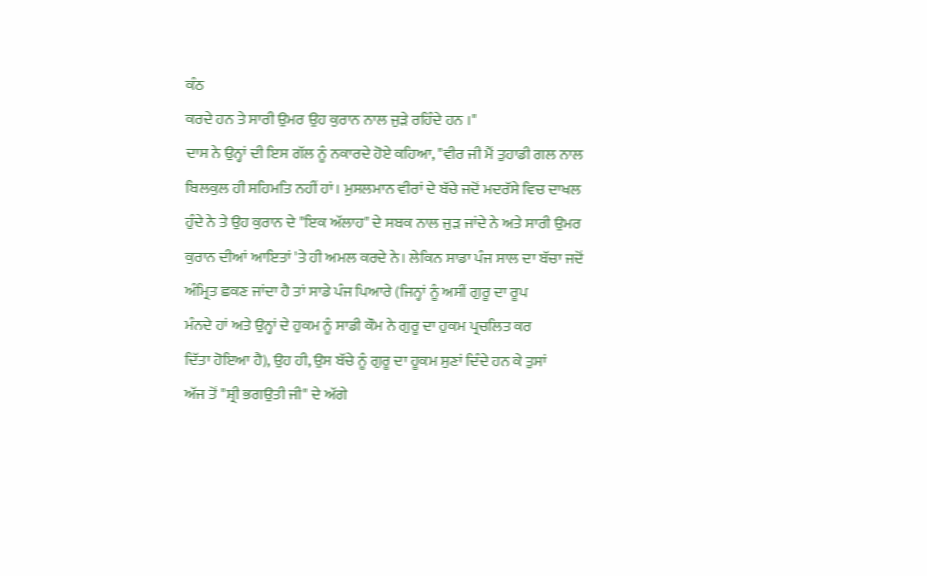ਕੰਠ
ਕਰਦੇ ਹਨ ਤੇ ਸਾਰੀ ਉਮਰ ਉਹ ਕੁਰਾਨ ਨਾਲ ਜੁੜੇ ਰਹਿੰਦੇ ਹਨ ।"
ਦਾਸ ਨੇ ਉਨ੍ਹਾਂ ਦੀ ਇਸ ਗੱਲ ਨੂੰ ਨਕਾਰਦੇ ਹੋਏ ਕਹਿਆ, "ਵੀਰ ਜੀ ਮੈਂ ਤੁਹਾਡੀ ਗਲ ਨਾਲ
ਬਿਲਕੁਲ ਹੀ ਸਹਿਮਤਿ ਨਹੀਂ ਹਾਂ। ਮੁਸਲਮਾਨ ਵੀਰਾਂ ਦੇ ਬੱਚੇ ਜਦੋਂ ਮਦਰੱਸੇ ਵਿਚ ਦਾਖਲ
ਹੁੰਦੇ ਨੇ ਤੇ ਉਹ ਕੁਰਾਨ ਦੇ "ਇਕ ਅੱਲਾਹ" ਦੇ ਸਬਕ ਨਾਲ ਜੁੜ ਜਾਂਦੇ ਨੇ ਅਤੇ ਸਾਰੀ ਉਮਰ
ਕੁਰਾਨ ਦੀਆਂ ਆਇਤਾਂ 'ਤੇ ਹੀ ਅਮਲ ਕਰਦੇ ਨੇ। ਲੇਕਿਨ ਸਾਡਾ ਪੰਜ ਸਾਲ ਦਾ ਬੱਚਾ ਜਦੋਂ
ਅੰਮ੍ਰਿਤ ਛਕਣ ਜਾਂਦਾ ਹੈ ਤਾਂ ਸਾਡੇ ਪੰਜ ਪਿਆਰੇ (ਜਿਨ੍ਹਾਂ ਨੂੰ ਅਸੀਂ ਗੁਰੂ ਦਾ ਰੂਪ
ਮੰਨਦੇ ਹਾਂ ਅਤੇ ਉਨ੍ਹਾਂ ਦੇ ਹੁਕਮ ਨੂੰ ਸਾਡੀ ਕੌਮ ਨੇ ਗੁਰੂ ਦਾ ਹੁਕਮ ਪ੍ਰਚਲਿਤ ਕਰ
ਦਿੱਤਾ ਹੋਇਆ ਹੈ), ਉਹ ਹੀ, ਉਸ ਬੱਚੇ ਨੂੰ ਗੁਰੂ ਦਾ ਹੂਕਮ ਸੁਣਾਂ ਦਿੰਦੇ ਹਨ ਕੇ ਤੁਸਾਂ
ਅੱਜ ਤੋਂ "ਸ਼੍ਰੀ ਭਗਉਤੀ ਜੀ" ਦੇ ਅੱਗੇ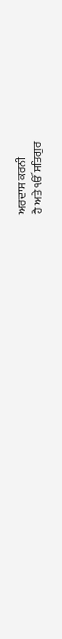ਅਰਦਾਸ ਕਰਨੀ
ਹੈ ਅਤੇ ੴ ਸਤਿਗੁਰ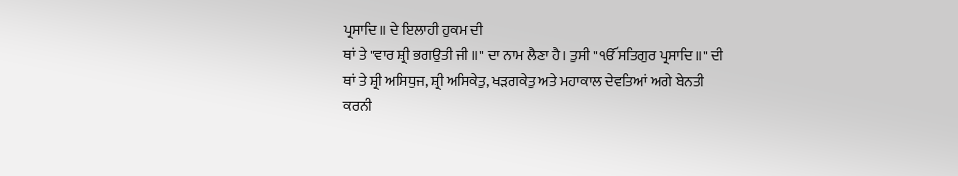ਪ੍ਰਸਾਦਿ॥ ਦੇ ਇਲਾਹੀ ਹੁਕਮ ਦੀ
ਥਾਂ ਤੇ "ਵਾਰ ਸ਼੍ਰੀ ਭਗਉਤੀ ਜੀ ॥" ਦਾ ਨਾਮ ਲੈਣਾ ਹੈ। ਤੁਸੀ "ੴ ਸਤਿਗੁਰ ਪ੍ਰਸਾਦਿ॥" ਦੀ
ਥਾਂ ਤੇ ਸ਼੍ਰੀ ਅਸਿਧੁਜ, ਸ਼੍ਰੀ ਅਸਿਕੇਤੁ, ਖੜਗਕੇਤੁ ਅਤੇ ਮਹਾਕਾਲ ਦੇਵਤਿਆਂ ਅਗੇ ਬੇਨਤੀ
ਕਰਨੀ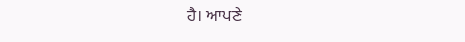ਹੈ। ਆਪਣੇ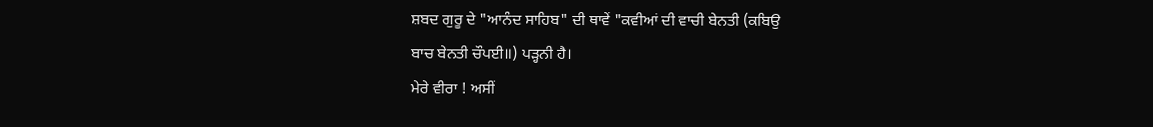ਸ਼ਬਦ ਗੁਰੂ ਦੇ "ਆਨੰਦ ਸਾਹਿਬ" ਦੀ ਥਾਵੇਂ "ਕਵੀਆਂ ਦੀ ਵਾਚੀ ਬੇਨਤੀ (ਕਬਿਉ
ਬਾਚ ਬੇਨਤੀ ਚੌਪਈ॥) ਪੜ੍ਹਨੀ ਹੈ।
ਮੇਰੇ ਵੀਰਾ ! ਅਸੀਂ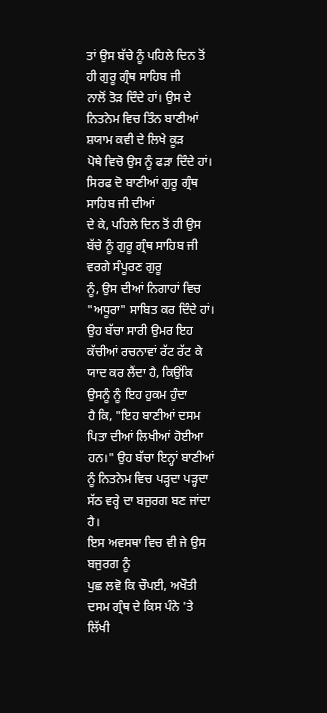ਤਾਂ ਉਸ ਬੱਚੇ ਨੂੰ ਪਹਿਲੇ ਦਿਨ ਤੋਂ ਹੀ ਗੁਰੂ ਗ੍ਰੰਥ ਸਾਹਿਬ ਜੀ
ਨਾਲੋਂ ਤੋੜ ਦਿੰਦੇ ਹਾਂ। ਉਸ ਦੇ ਨਿਤਨੇਮ ਵਿਚ ਤਿੰਨ ਬਾਣੀਆਂ ਸ਼ਯਾਮ ਕਵੀ ਦੇ ਲਿਖੇ ਕੂੜ
ਪੋਥੇ ਵਿਚੋ ਉਸ ਨੂੰ ਫੜਾ ਦਿੰਦੇ ਹਾਂ। ਸਿਰਫ ਦੋ ਬਾਣੀਆਂ ਗੁਰੂ ਗ੍ਰੰਥ ਸਾਹਿਬ ਜੀ ਦੀਆਂ
ਦੇ ਕੇ, ਪਹਿਲੇ ਦਿਨ ਤੋਂ ਹੀ ਉਸ ਬੱਚੇ ਨੂੰ ਗੁਰੂ ਗ੍ਰੰਥ ਸਾਹਿਬ ਜੀ ਵਰਗੇ ਸੰਪੂਰਣ ਗੁਰੂ
ਨੂੰ, ਉਸ ਦੀਆਂ ਨਿਗਾਹਾਂ ਵਿਚ "ਅਧੂਰਾ" ਸਾਬਿਤ ਕਰ ਦਿੰਦੇ ਹਾਂ। ਉਹ ਬੱਚਾ ਸਾਰੀ ਉਮਰ ਇਹ
ਕੱਚੀਆਂ ਰਚਨਾਵਾਂ ਰੱਟ ਰੱਟ ਕੇ ਯਾਦ ਕਰ ਲੈਂਦਾ ਹੈ, ਕਿਉਂਕਿ ਉਸਨੂੰ ਨੂੰ ਇਹ ਹੁਕਮ ਹੁੰਦਾ
ਹੈ ਕਿ, "ਇਹ ਬਾਣੀਆਂ ਦਸਮ ਪਿਤਾ ਦੀਆਂ ਲਿਖੀਆਂ ਹੋਈਆ ਹਨ।" ਉਹ ਬੱਚਾ ਇਨ੍ਹਾਂ ਬਾਣੀਆਂ
ਨੂੰ ਨਿਤਨੇਮ ਵਿਚ ਪੜ੍ਹਦਾ ਪੜ੍ਹਦਾ ਸੱਠ ਵਰ੍ਹੇ ਦਾ ਬਜੁਰਗ ਬਣ ਜਾਂਦਾ ਹੈ।
ਇਸ ਅਵਸਥਾ ਵਿਚ ਵੀ ਜੇ ਉਸ ਬਜੁਰਗ ਨੂੰ
ਪੁਛ ਲਵੋ ਕਿ ਚੌਪਈ, ਅਖੌਤੀ ਦਸਮ ਗ੍ਰੰਥ ਦੇ ਕਿਸ ਪੰਨੇ 'ਤੇ ਲਿੱਖੀ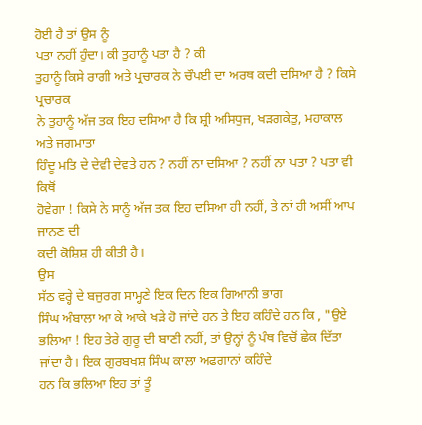ਹੋਈ ਹੈ ਤਾਂ ਉਸ ਨੂੰ
ਪਤਾ ਨਹੀਂ ਹੁੰਦਾ। ਕੀ ਤੁਹਾਨੂੰ ਪਤਾ ਹੈ ? ਕੀ
ਤੁਹਾਨੂੰ ਕਿਸੇ ਰਾਗੀ ਅਤੇ ਪ੍ਰਚਾਰਕ ਨੇ ਚੌਪਈ ਦਾ ਅਰਥ ਕਦੀ ਦਸਿਆ ਹੈ ? ਕਿਸੇ ਪ੍ਰਚਾਰਕ
ਨੇ ਤੁਹਾਨੂੰ ਅੱਜ ਤਕ ਇਹ ਦਸਿਆ ਹੈ ਕਿ ਸ਼੍ਰੀ ਅਸਿਧੁਜ, ਖੜਗਕੇਤੁ, ਮਹਾਕਾਲ ਅਤੇ ਜਗਮਾਤਾ
ਹਿੰਦੂ ਮਤਿ ਦੇ ਦੇਵੀ ਦੇਵਤੇ ਹਨ ? ਨਹੀਂ ਨਾ ਦਸਿਆ ? ਨਹੀਂ ਨਾ ਪਤਾ ? ਪਤਾ ਵੀ ਕਿਥੋਂ
ਹੋਵੇਗਾ ! ਕਿਸੇ ਨੇ ਸਾਨੂੰ ਅੱਜ ਤਕ ਇਹ ਦਸਿਆ ਹੀ ਨਹੀਂ, ਤੇ ਨਾਂ ਹੀ ਅਸੀਂ ਆਪ ਜਾਨਣ ਦੀ
ਕਦੀ ਕੋਸ਼ਿਸ਼ ਹੀ ਕੀਤੀ ਹੈ।
ਉਸ
ਸੱਠ ਵਰ੍ਹੇ ਦੇ ਬਜੁਰਗ ਸਾਮ੍ਹਣੇ ਇਕ ਦਿਨ ਇਕ ਗਿਆਨੀ ਭਾਗ
ਸਿੰਘ ਅੰਬਾਲਾ ਆ ਕੇ ਆਕੇ ਖੜੇ ਹੋ ਜਾਂਦੇ ਹਨ ਤੇ ਇਹ ਕਹਿੰਦੇ ਹਨ ਕਿ , "ਉਏ
ਭਲਿਆ ! ਇਹ ਤੇਰੇ ਗੁਰੂ ਦੀ ਬਾਣੀ ਨਹੀਂ, ਤਾਂ ਉਨ੍ਹਾਂ ਨੂੰ ਪੰਥ ਵਿਚੋਂ ਛੇਕ ਦਿੱਤਾ
ਜਾਂਦਾ ਹੈ। ਇਕ ਗੁਰਬਖਸ਼ ਸਿੰਘ ਕਾਲਾ ਅਫਗਾਨਾਂ ਕਹਿੰਦੇ
ਹਨ ਕਿ ਭਲਿਆ ਇਹ ਤਾਂ ਤੂੰ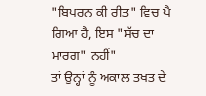"ਬਿਪਰਨ ਕੀ ਰੀਤ" ਵਿਚ ਪੈ ਗਿਆ ਹੈ, ਇਸ "ਸੱਚ ਦਾ ਮਾਰਗ" ਨਹੀਂ"
ਤਾਂ ਉਨ੍ਹਾਂ ਨੂੰ ਅਕਾਲ ਤਖਤ ਦੇ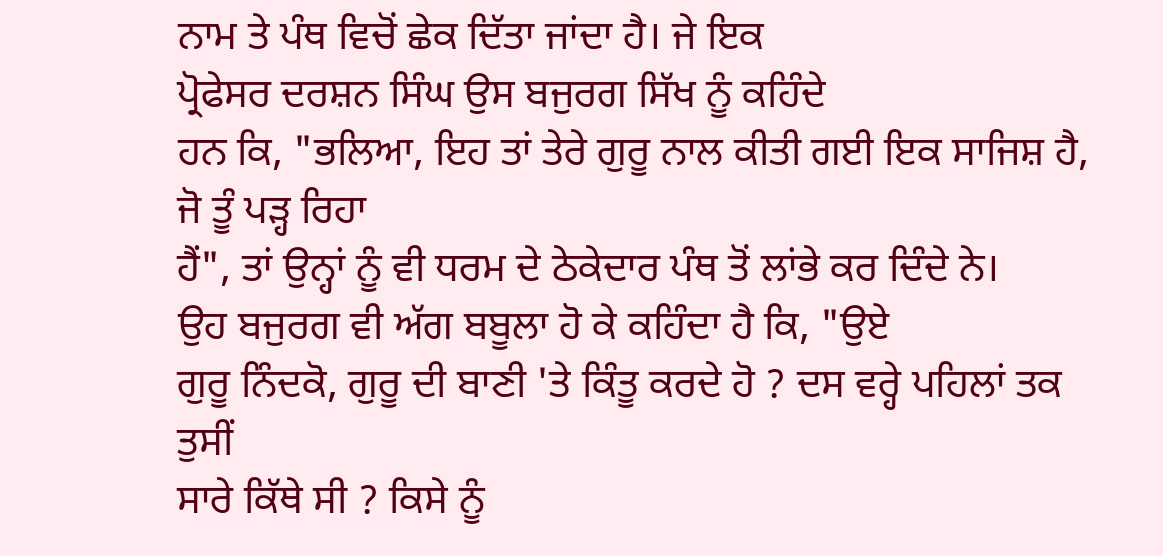ਨਾਮ ਤੇ ਪੰਥ ਵਿਚੋਂ ਛੇਕ ਦਿੱਤਾ ਜਾਂਦਾ ਹੈ। ਜੇ ਇਕ
ਪ੍ਰੋਫੇਸਰ ਦਰਸ਼ਨ ਸਿੰਘ ਉਸ ਬਜੁਰਗ ਸਿੱਖ ਨੂੰ ਕਹਿੰਦੇ
ਹਨ ਕਿ, "ਭਲਿਆ, ਇਹ ਤਾਂ ਤੇਰੇ ਗੁਰੂ ਨਾਲ ਕੀਤੀ ਗਈ ਇਕ ਸਾਜਿਸ਼ ਹੈ, ਜੋ ਤੂੰ ਪੜ੍ਹ ਰਿਹਾ
ਹੈਂ", ਤਾਂ ਉਨ੍ਹਾਂ ਨੂੰ ਵੀ ਧਰਮ ਦੇ ਠੇਕੇਦਾਰ ਪੰਥ ਤੋਂ ਲਾਂਭੇ ਕਰ ਦਿੰਦੇ ਨੇ।
ਉਹ ਬਜੁਰਗ ਵੀ ਅੱਗ ਬਬੂਲਾ ਹੋ ਕੇ ਕਹਿੰਦਾ ਹੈ ਕਿ, "ਉਏ
ਗੁਰੂ ਨਿੰਦਕੋ, ਗੁਰੂ ਦੀ ਬਾਣੀ 'ਤੇ ਕਿੰਤੂ ਕਰਦੇ ਹੋ ? ਦਸ ਵਰ੍ਹੇ ਪਹਿਲਾਂ ਤਕ ਤੁਸੀਂ
ਸਾਰੇ ਕਿੱਥੇ ਸੀ ? ਕਿਸੇ ਨੂੰ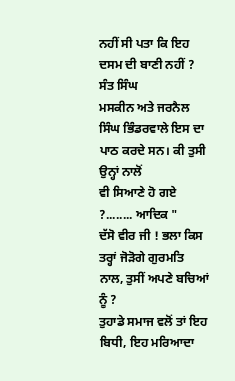ਨਹੀਂ ਸੀ ਪਤਾ ਕਿ ਇਹ ਦਸਮ ਦੀ ਬਾਣੀ ਨਹੀਂ ? ਸੰਤ ਸਿੰਘ
ਮਸਕੀਨ ਅਤੇ ਜਰਨੈਲ ਸਿੰਘ ਭਿੰਡਰਵਾਲੇ ਇਸ ਦਾ ਪਾਠ ਕਰਦੇ ਸਨ। ਕੀ ਤੁਸੀ ਉਨ੍ਹਾਂ ਨਾਲੋਂ
ਵੀ ਸਿਆਣੇ ਹੋ ਗਏ ?........ ਆਦਿਕ "
ਦੱਸੋ ਵੀਰ ਜੀ ! ਭਲਾ ਕਿਸ ਤਰ੍ਹਾਂ ਜੋੜੋਗੇ ਗੁਰਮਤਿ ਨਾਲ, ਤੁਸੀਂ ਅਪਣੇ ਬਚਿਆਂ ਨੂੰ ?
ਤੁਹਾਡੇ ਸਮਾਜ ਵਲੋਂ ਤਾਂ ਇਹ ਬਿਧੀ, ਇਹ ਮਰਿਆਦਾ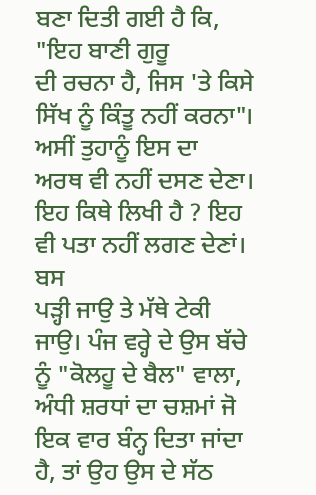ਬਣਾ ਦਿਤੀ ਗਈ ਹੈ ਕਿ, "ਇਹ ਬਾਣੀ ਗੁਰੂ
ਦੀ ਰਚਨਾ ਹੈ, ਜਿਸ 'ਤੇ ਕਿਸੇ ਸਿੱਖ ਨੂੰ ਕਿੰਤੂ ਨਹੀਂ ਕਰਨਾ"। ਅਸੀਂ ਤੁਹਾਨੂੰ ਇਸ ਦਾ
ਅਰਥ ਵੀ ਨਹੀਂ ਦਸਣ ਦੇਣਾ। ਇਹ ਕਿਥੇ ਲਿਖੀ ਹੈ ? ਇਹ ਵੀ ਪਤਾ ਨਹੀਂ ਲਗਣ ਦੇਣਾਂ। ਬਸ
ਪੜ੍ਹੀ ਜਾਉ ਤੇ ਮੱਥੇ ਟੇਕੀ ਜਾਉ। ਪੰਜ ਵਰ੍ਹੇ ਦੇ ਉਸ ਬੱਚੇ ਨੂੰ "ਕੋਲਹੂ ਦੇ ਬੈਲ" ਵਾਲਾ,
ਅੰਧੀ ਸ਼ਰਧਾਂ ਦਾ ਚਸ਼ਮਾਂ ਜੋ ਇਕ ਵਾਰ ਬੰਨ੍ਹ ਦਿਤਾ ਜਾਂਦਾ ਹੈ, ਤਾਂ ਉਹ ਉਸ ਦੇ ਸੱਠ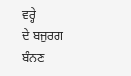ਵਰ੍ਹੇ
ਦੇ ਬਜੁਰਗ ਬੰਨਣ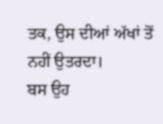ਤਕ, ਉਸ ਦੀਆਂ ਅੱਖਾਂ ਤੋਂ ਨਹੀਂ ਉਤਰਦਾ।
ਬਸ ਉਹ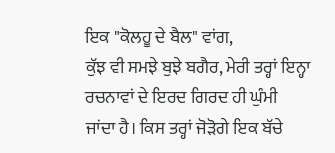ਇਕ "ਕੋਲਹੂ ਦੇ ਬੈਲ" ਵਾਂਗ,
ਕੁੱਝ ਵੀ ਸਮਝੇ ਬੁਝੇ ਬਗੈਰ, ਮੇਰੀ ਤਰ੍ਹਾਂ ਇਨ੍ਹਾ ਰਚਨਾਵਾਂ ਦੇ ਇਰਦ ਗਿਰਦ ਹੀ ਘੁੰਮੀ
ਜਾਂਦਾ ਹੈ। ਕਿਸ ਤਰ੍ਹਾਂ ਜੋੜੋਗੇ ਇਕ ਬੱਚੇ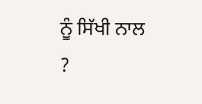ਨੂੰ ਸਿੱਖੀ ਨਾਲ ?